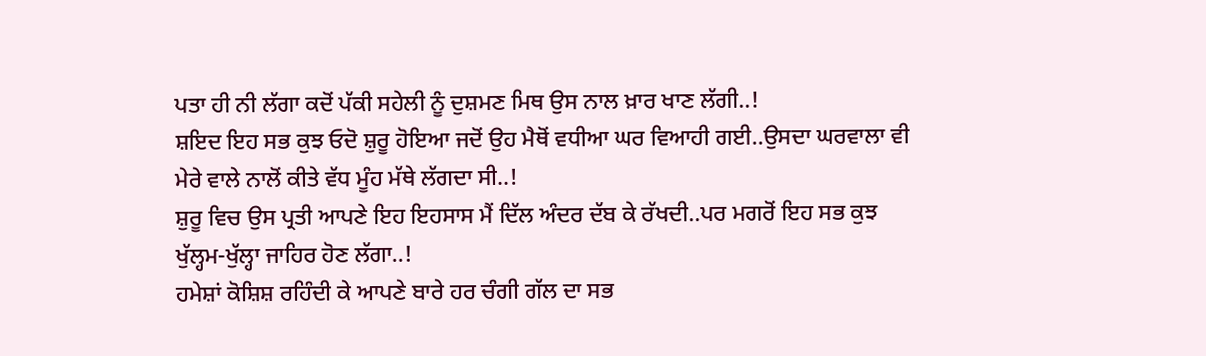ਪਤਾ ਹੀ ਨੀ ਲੱਗਾ ਕਦੋਂ ਪੱਕੀ ਸਹੇਲੀ ਨੂੰ ਦੁਸ਼ਮਣ ਮਿਥ ਉਸ ਨਾਲ ਖ਼ਾਰ ਖਾਣ ਲੱਗੀ..!
ਸ਼ਇਦ ਇਹ ਸਭ ਕੁਝ ਓਦੋ ਸ਼ੁਰੂ ਹੋਇਆ ਜਦੋਂ ਉਹ ਮੈਥੋਂ ਵਧੀਆ ਘਰ ਵਿਆਹੀ ਗਈ..ਉਸਦਾ ਘਰਵਾਲਾ ਵੀ ਮੇਰੇ ਵਾਲੇ ਨਾਲੋਂ ਕੀਤੇ ਵੱਧ ਮੂੰਹ ਮੱਥੇ ਲੱਗਦਾ ਸੀ..!
ਸ਼ੁਰੂ ਵਿਚ ਉਸ ਪ੍ਰਤੀ ਆਪਣੇ ਇਹ ਇਹਸਾਸ ਮੈਂ ਦਿੱਲ ਅੰਦਰ ਦੱਬ ਕੇ ਰੱਖਦੀ..ਪਰ ਮਗਰੋਂ ਇਹ ਸਭ ਕੁਝ ਖੁੱਲ੍ਹਮ-ਖੁੱਲ੍ਹਾ ਜਾਹਿਰ ਹੋਣ ਲੱਗਾ..!
ਹਮੇਸ਼ਾਂ ਕੋਸ਼ਿਸ਼ ਰਹਿੰਦੀ ਕੇ ਆਪਣੇ ਬਾਰੇ ਹਰ ਚੰਗੀ ਗੱਲ ਦਾ ਸਭ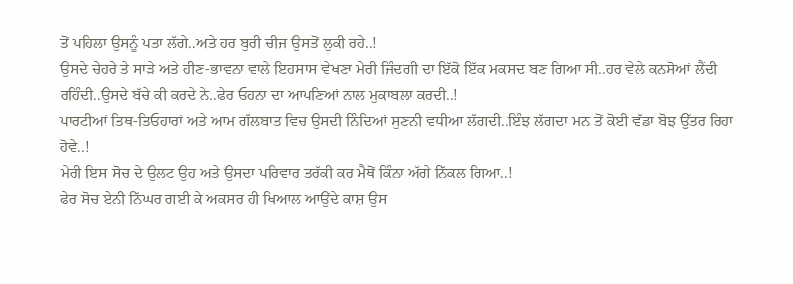ਤੋਂ ਪਹਿਲਾ ਉਸਨੂੰ ਪਤਾ ਲੱਗੇ..ਅਤੇ ਹਰ ਬੁਰੀ ਚੀਜ ਉਸਤੋਂ ਲੁਕੀ ਰਹੇ..!
ਉਸਦੇ ਚੇਹਰੇ ਤੇ ਸਾੜੇ ਅਤੇ ਹੀਣ-ਭਾਵਨਾ ਵਾਲੇ ਇਹਸਾਸ ਵੇਖਣਾ ਮੇਰੀ ਜਿੰਦਗੀ ਦਾ ਇੱਕੋ ਇੱਕ ਮਕਸਦ ਬਣ ਗਿਆ ਸੀ..ਹਰ ਵੇਲੇ ਕਨਸੋਆਂ ਲੈਂਦੀ ਰਹਿੰਦੀ..ਉਸਦੇ ਬੱਚੇ ਕੀ ਕਰਦੇ ਨੇ..ਫੇਰ ਓਹਨਾ ਦਾ ਆਪਣਿਆਂ ਨਾਲ ਮੁਕਾਬਲਾ ਕਰਦੀ..!
ਪਾਰਟੀਆਂ ਤਿਥ-ਤਿਓਹਾਰਾਂ ਅਤੇ ਆਮ ਗੱਲਬਾਤ ਵਿਚ ਉਸਦੀ ਨਿੰਦਿਆਂ ਸੁਣਨੀ ਵਧੀਆ ਲੱਗਦੀ..ਇੰਝ ਲੱਗਦਾ ਮਨ ਤੋਂ ਕੋਈ ਵੱਡਾ ਬੋਝ ਉੱਤਰ ਰਿਹਾ ਹੋਵੇ..!
ਮੇਰੀ ਇਸ ਸੋਚ ਦੇ ਉਲਟ ਉਹ ਅਤੇ ਉਸਦਾ ਪਰਿਵਾਰ ਤਰੱਕੀ ਕਰ ਮੈਥੋਂ ਕਿੰਨਾ ਅੱਗੇ ਨਿੱਕਲ ਗਿਆ..!
ਫੇਰ ਸੋਚ ਏਨੀ ਨਿੱਘਰ ਗਈ ਕੇ ਅਕਸਰ ਹੀ ਖਿਆਲ ਆਉਂਦੇ ਕਾਸ਼ ਉਸ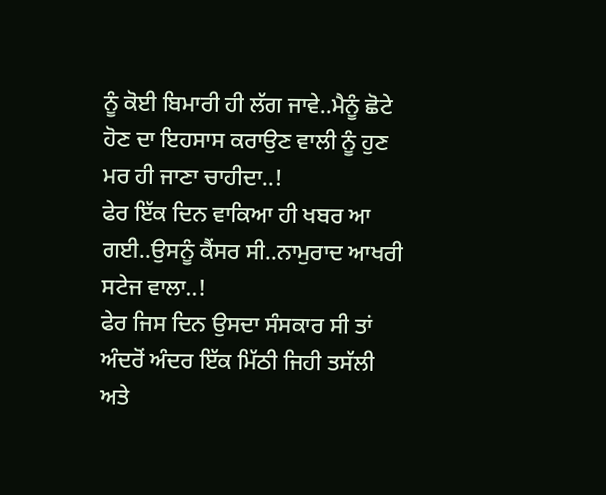ਨੂੰ ਕੋਈ ਬਿਮਾਰੀ ਹੀ ਲੱਗ ਜਾਵੇ..ਮੈਨੂੰ ਛੋਟੇ ਹੋਣ ਦਾ ਇਹਸਾਸ ਕਰਾਉਣ ਵਾਲੀ ਨੂੰ ਹੁਣ ਮਰ ਹੀ ਜਾਣਾ ਚਾਹੀਦਾ..!
ਫੇਰ ਇੱਕ ਦਿਨ ਵਾਕਿਆ ਹੀ ਖਬਰ ਆ ਗਈ..ਉਸਨੂੰ ਕੈਂਸਰ ਸੀ..ਨਾਮੁਰਾਦ ਆਖਰੀ ਸਟੇਜ ਵਾਲਾ..!
ਫੇਰ ਜਿਸ ਦਿਨ ਉਸਦਾ ਸੰਸਕਾਰ ਸੀ ਤਾਂ ਅੰਦਰੋਂ ਅੰਦਰ ਇੱਕ ਮਿੱਠੀ ਜਿਹੀ ਤਸੱਲੀ ਅਤੇ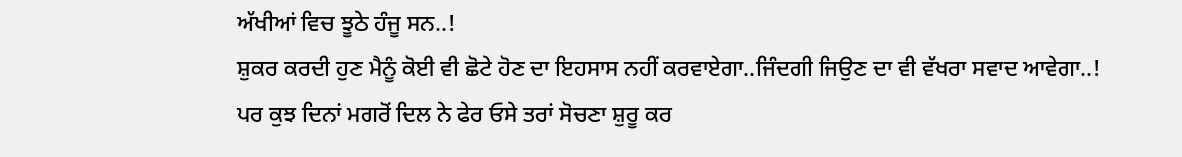ਅੱਖੀਆਂ ਵਿਚ ਝੂਠੇ ਹੰਜੂ ਸਨ..!
ਸ਼ੁਕਰ ਕਰਦੀ ਹੁਣ ਮੈਨੂੰ ਕੋਈ ਵੀ ਛੋਟੇ ਹੋਣ ਦਾ ਇਹਸਾਸ ਨਹੀਂ ਕਰਵਾਏਗਾ..ਜਿੰਦਗੀ ਜਿਉਣ ਦਾ ਵੀ ਵੱਖਰਾ ਸਵਾਦ ਆਵੇਗਾ..!
ਪਰ ਕੁਝ ਦਿਨਾਂ ਮਗਰੋਂ ਦਿਲ ਨੇ ਫੇਰ ਓਸੇ ਤਰਾਂ ਸੋਚਣਾ ਸ਼ੁਰੂ ਕਰ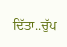ਦਿੱਤਾ..ਚੁੱਪ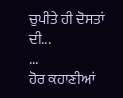ਚੁਪੀਤੇ ਹੀ ਦੋਸਤਾਂ ਦੀ...
...
ਹੋਰ ਕਹਾਣੀਆਂ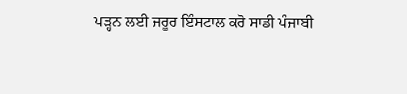ਪੜ੍ਹਨ ਲਈ ਜਰੂਰ ਇੰਸਟਾਲ ਕਰੋ ਸਾਡੀ ਪੰਜਾਬੀ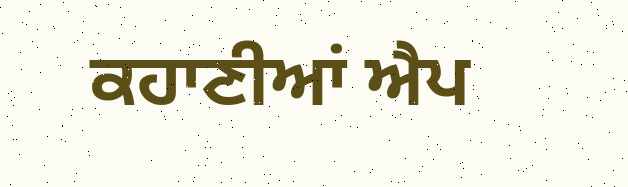ਕਹਾਣੀਆਂ ਐਪ